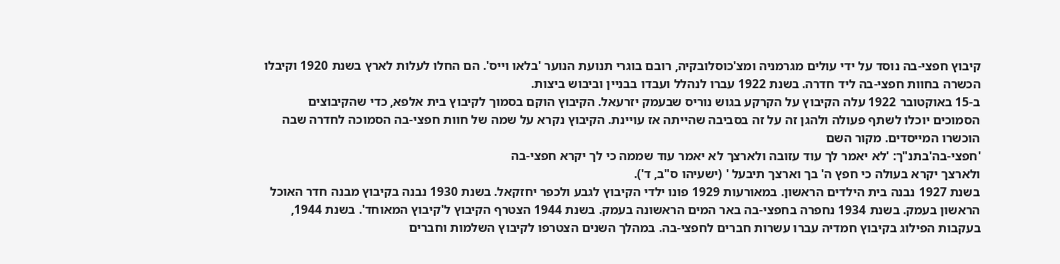קיבוץ חפצי-בה נוסד על ידי עולים מגרמניה ומצ'כוסלובקיה, רובם בוגרי תנועת הנוער 'בלאו וייס'. הם החלו לעלות לארץ בשנת 1920 וקיבלו הכשרה בחוות חפצי-בה ליד חדרה. בשנת 1922 עברו לנהלל ועבדו בבניין וביבוש ביצות.
ב-15 באוקטובר 1922 עלה הקיבוץ על הקרקע בגוש נוריס שבעמק יזרעאל. הקיבוץ הוקם בסמוך לקיבוץ בית אלפא, כדי שהקיבוצים הסמוכים יוכלו לשתף פעולה ולהגן זה על זה בסביבה שהייתה אז עויינת. הקיבוץ נקרא על שמה של חוות חפצי-בה הסמוכה לחדרה שבה הוכשרו המייסדים. מקור השם
'חפצי-בה'בתנ"ך: 'לא יאמר לך עוד עזובה ולארצך לא יאמר עוד שממה כי לך יקרא חפצי-בה
ולארצך יקרא בעולה כי חפץ ה' בך וארצך תיבעל ' (ישעיהו ס"ב, ד').
בשנת 1927 נבנה בית הילדים הראשון. במאורעות 1929 פונו ילדי הקיבוץ לגבע ולכפר יחזקאל. בשנת 1930 נבנה בקיבוץ מבנה חדר האוכל הראשון בעמק. בשנת 1934 נחפרה בחפצי-בה באר המים הראשונה בעמק. בשנת 1944 הצטרף הקיבוץ ל'קיבוץ המאוחד'. בשנת 1944, בעקבות הפילוג בקיבוץ חמדיה עברו עשרות חברים לחפצי-בה. במהלך השנים הצטרפו לקיבוץ השלמות וחברים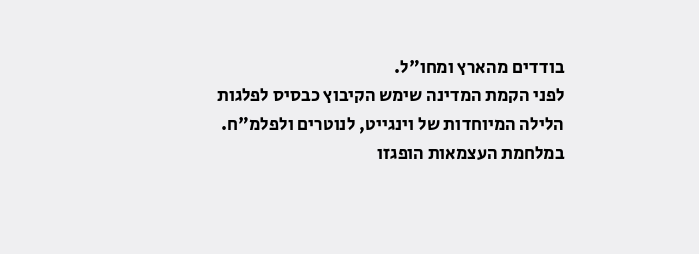בודדים מהארץ ומחו"ל.
לפני הקמת המדינה שימש הקיבוץ כבסיס לפלגות הלילה המיוחדות של וינגייט, לנוטרים ולפלמ"ח. במלחמת העצמאות הופגזו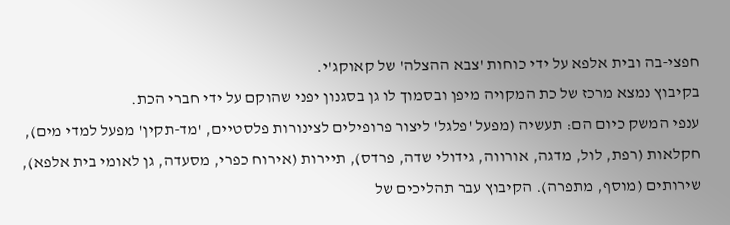חפצי-בה ובית אלפא על ידי כוחות 'צבא ההצלה' של קאוקג'י.
בקיבוץ נמצא מרכז של כת המקויה מיפן ובסמוך לו גן בסגנון יפני שהוקם על ידי חברי הכת.
ענפי המשק כיום הם: תעשיה (מפעל 'פלגל' ליצור פרופילים לצינורות פלסטיים, 'מד-תקין' מפעל למדי מים), חקלאות (רפת, לול, מדגה, אורווה, גידולי שדה, פרדס), תיירות (אירוח כפרי, מסעדה, גן לאומי בית אלפא), שירותים (מוסף, מתפרה). הקיבוץ עבר תהליכים של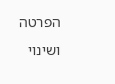הפרטה ושינוי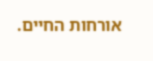אורחות החיים.